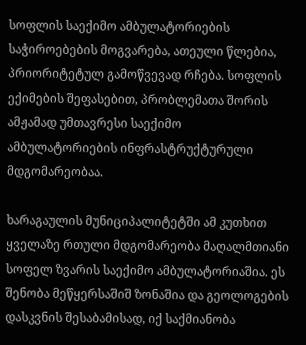სოფლის საექიმო ამბულატორიების საჭიროებების მოგვარება, ათეული წლებია, პრიორიტეტულ გამოწვევად რჩება. სოფლის ექიმების შეფასებით, პრობლემათა შორის ამჟამად უმთავრესი საექიმო ამბულატორიების ინფრასტრუქტურული მდგომარეობაა.

ხარაგაულის მუნიციპალიტეტში ამ კუთხით ყველაზე რთული მდგომარეობა მაღალმთიანი სოფელ ზვარის საექიმო ამბულატორიაშია. ეს შენობა მეწყერსაშიშ ზონაშია და გეოლოგების დასკვნის შესაბამისად, იქ საქმიანობა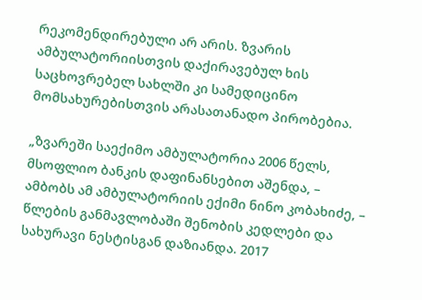რეკომენდირებული არ არის. ზვარის ამბულატორიისთვის დაქირავებულ ხის საცხოვრებელ სახლში კი სამედიცინო მომსახურებისთვის არასათანადო პირობებია.

„ზვარეში საექიმო ამბულატორია 2006 წელს, მსოფლიო ბანკის დაფინანსებით აშენდა, – ამბობს ამ ამბულატორიის ექიმი ნინო კობახიძე, – წლების განმავლობაში შენობის კედლები და სახურავი ნესტისგან დაზიანდა. 2017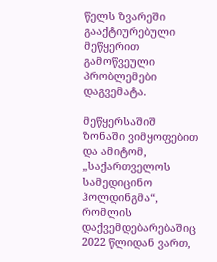წელს ზვარეში გააქტიურებული მეწყერით გამოწვეული პრობლემები დაგვემატა.

მეწყერსაშიშ ზონაში ვიმყოფებით და ამიტომ, „საქართველოს სამედიცინო ჰოლდინგმა“, რომლის დაქვემდებარებაშიც 2022 წლიდან ვართ,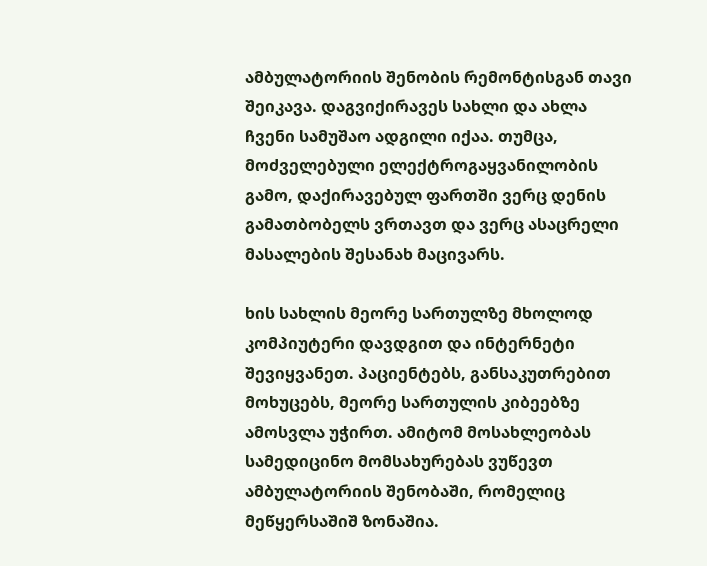ამბულატორიის შენობის რემონტისგან თავი შეიკავა. დაგვიქირავეს სახლი და ახლა ჩვენი სამუშაო ადგილი იქაა. თუმცა, მოძველებული ელექტროგაყვანილობის გამო, დაქირავებულ ფართში ვერც დენის გამათბობელს ვრთავთ და ვერც ასაცრელი მასალების შესანახ მაცივარს.

ხის სახლის მეორე სართულზე მხოლოდ კომპიუტერი დავდგით და ინტერნეტი შევიყვანეთ. პაციენტებს, განსაკუთრებით მოხუცებს, მეორე სართულის კიბეებზე ამოსვლა უჭირთ. ამიტომ მოსახლეობას სამედიცინო მომსახურებას ვუწევთ ამბულატორიის შენობაში, რომელიც მეწყერსაშიშ ზონაშია.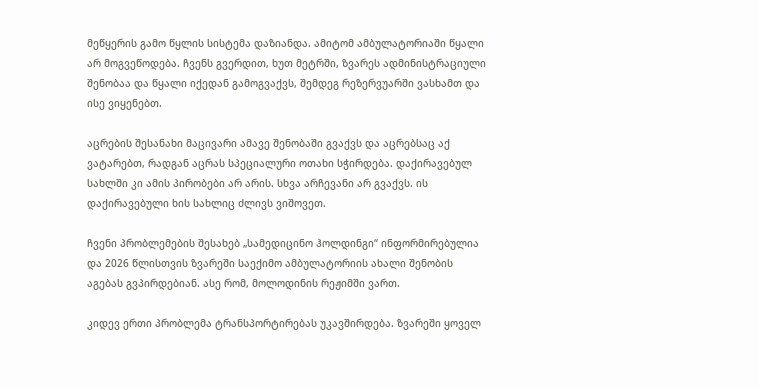მეწყერის გამო წყლის სისტემა დაზიანდა. ამიტომ ამბულატორიაში წყალი არ მოგვეწოდება. ჩვენს გვერდით, ხუთ მეტრში, ზვარეს ადმინისტრაციული შენობაა და წყალი იქედან გამოგვაქვს, შემდეგ რეზერვუარში ვასხამთ და ისე ვიყენებთ.

აცრების შესანახი მაცივარი ამავე შენობაში გვაქვს და აცრებსაც აქ ვატარებთ, რადგან აცრას სპეციალური ოთახი სჭირდება. დაქირავებულ სახლში კი ამის პირობები არ არის. სხვა არჩევანი არ გვაქვს. ის დაქირავებული ხის სახლიც ძლივს ვიშოვეთ.

ჩვენი პრობლემების შესახებ „სამედიცინო ჰოლდინგი“ ინფორმირებულია და 2026 წლისთვის ზვარეში საექიმო ამბულატორიის ახალი შენობის აგებას გვპირდებიან. ასე რომ, მოლოდინის რეჟიმში ვართ.

კიდევ ერთი პრობლემა ტრანსპორტირებას უკავშირდება. ზვარეში ყოველ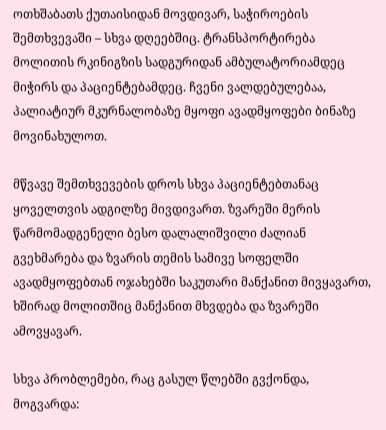ოთხშაბათს ქუთაისიდან მოვდივარ, საჭიროების შემთხვევაში – სხვა დღეებშიც. ტრანსპორტირება მოლითის რკინიგზის სადგურიდან ამბულატორიამდეც მიჭირს და პაციენტებამდეც. ჩვენი ვალდებულებაა, პალიატიურ მკურნალობაზე მყოფი ავადმყოფები ბინაზე მოვინახულოთ.

მწვავე შემთხვევების დროს სხვა პაციენტებთანაც ყოველთვის ადგილზე მივდივართ. ზვარეში მერის წარმომადგენელი ბესო დალალიშვილი ძალიან გვეხმარება და ზვარის თემის სამივე სოფელში ავადმყოფებთან ოჯახებში საკუთარი მანქანით მივყავართ, ხშირად მოლითშიც მანქანით მხვდება და ზვარეში ამოვყავარ.

სხვა პრობლემები, რაც გასულ წლებში გვქონდა, მოგვარდა: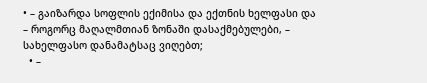• – გაიზარდა სოფლის ექიმისა და ექთნის ხელფასი და – როგორც მაღალმთიან ზონაში დასაქმებულები, – სახელფასო დანამატსაც ვიღებთ;
  • –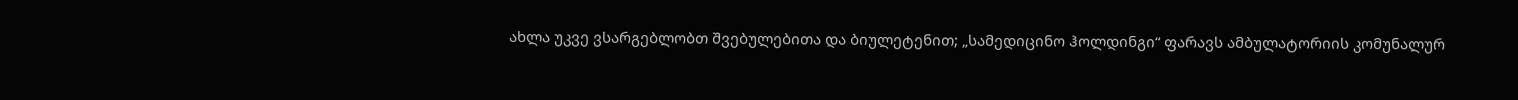ახლა უკვე ვსარგებლობთ შვებულებითა და ბიულეტენით; „სამედიცინო ჰოლდინგი“ ფარავს ამბულატორიის კომუნალურ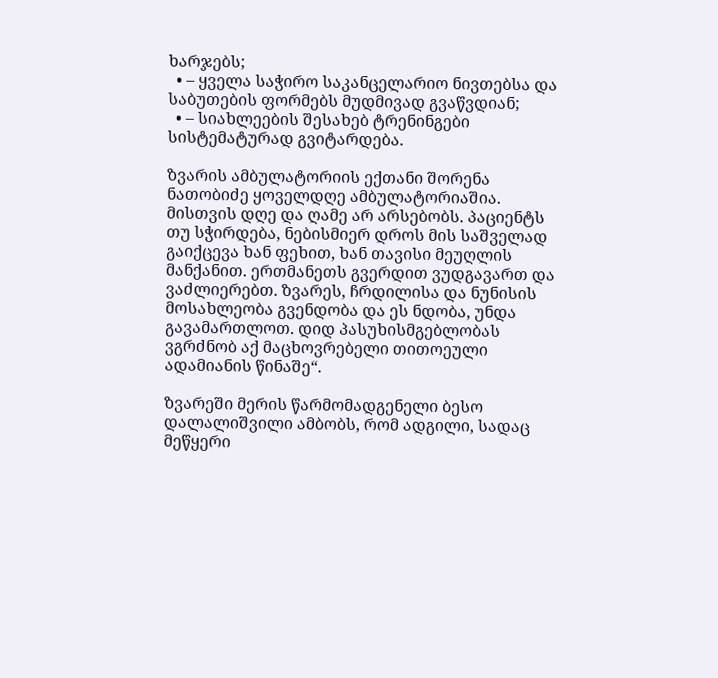ხარჯებს;
  • – ყველა საჭირო საკანცელარიო ნივთებსა და საბუთების ფორმებს მუდმივად გვაწვდიან;
  • – სიახლეების შესახებ ტრენინგები სისტემატურად გვიტარდება.

ზვარის ამბულატორიის ექთანი შორენა ნათობიძე ყოველდღე ამბულატორიაშია. მისთვის დღე და ღამე არ არსებობს. პაციენტს თუ სჭირდება, ნებისმიერ დროს მის საშველად გაიქცევა ხან ფეხით, ხან თავისი მეუღლის მანქანით. ერთმანეთს გვერდით ვუდგავართ და ვაძლიერებთ. ზვარეს, ჩრდილისა და ნუნისის მოსახლეობა გვენდობა და ეს ნდობა, უნდა გავამართლოთ. დიდ პასუხისმგებლობას ვგრძნობ აქ მაცხოვრებელი თითოეული ადამიანის წინაშე“.

ზვარეში მერის წარმომადგენელი ბესო დალალიშვილი ამბობს, რომ ადგილი, სადაც მეწყერი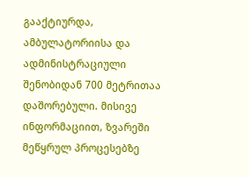გააქტიურდა, ამბულატორიისა და ადმინისტრაციული შენობიდან 700 მეტრითაა დაშორებული. მისივე ინფორმაციით, ზვარეში მეწყრულ პროცესებზე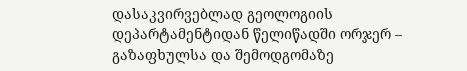დასაკვირვებლად გეოლოგიის დეპარტამენტიდან წელიწადში ორჯერ – გაზაფხულსა და შემოდგომაზე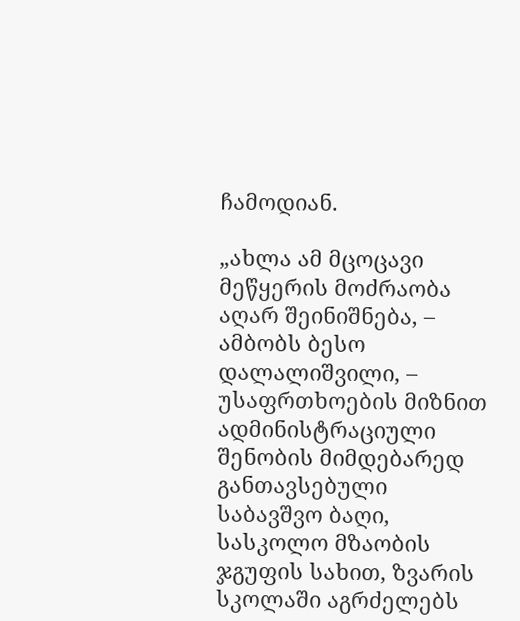ჩამოდიან.

„ახლა ამ მცოცავი მეწყერის მოძრაობა აღარ შეინიშნება, – ამბობს ბესო დალალიშვილი, – უსაფრთხოების მიზნით ადმინისტრაციული შენობის მიმდებარედ განთავსებული საბავშვო ბაღი, სასკოლო მზაობის ჯგუფის სახით, ზვარის სკოლაში აგრძელებს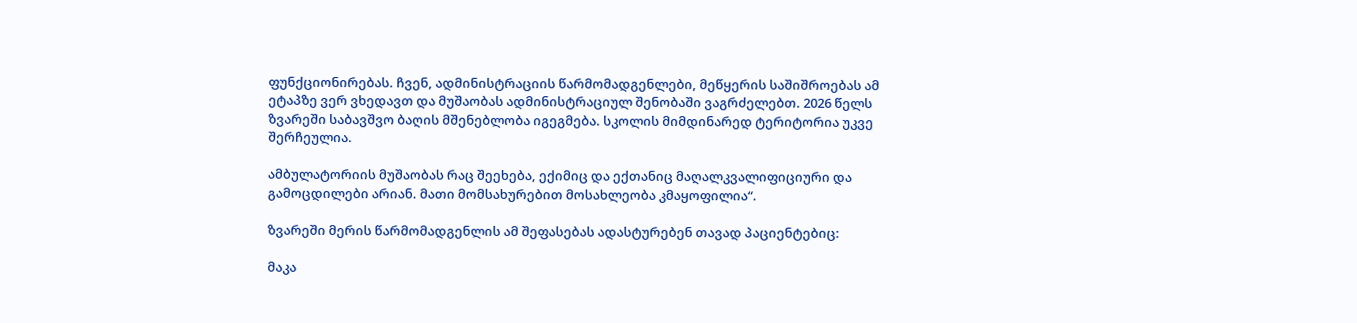ფუნქციონირებას. ჩვენ, ადმინისტრაციის წარმომადგენლები, მეწყერის საშიშროებას ამ ეტაპზე ვერ ვხედავთ და მუშაობას ადმინისტრაციულ შენობაში ვაგრძელებთ. 2026 წელს ზვარეში საბავშვო ბაღის მშენებლობა იგეგმება. სკოლის მიმდინარედ ტერიტორია უკვე შერჩეულია.

ამბულატორიის მუშაობას რაც შეეხება, ექიმიც და ექთანიც მაღალკვალიფიციური და გამოცდილები არიან. მათი მომსახურებით მოსახლეობა კმაყოფილია“.

ზვარეში მერის წარმომადგენლის ამ შეფასებას ადასტურებენ თავად პაციენტებიც:

მაკა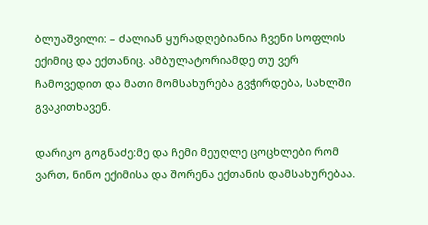ბლუაშვილი: – ძალიან ყურადღებიანია ჩვენი სოფლის ექიმიც და ექთანიც. ამბულატორიამდე თუ ვერ ჩამოვედით და მათი მომსახურება გვჭირდება, სახლში გვაკითხავენ.

დარიკო გოგნაძე:მე და ჩემი მეუღლე ცოცხლები რომ ვართ, ნინო ექიმისა და შორენა ექთანის დამსახურებაა.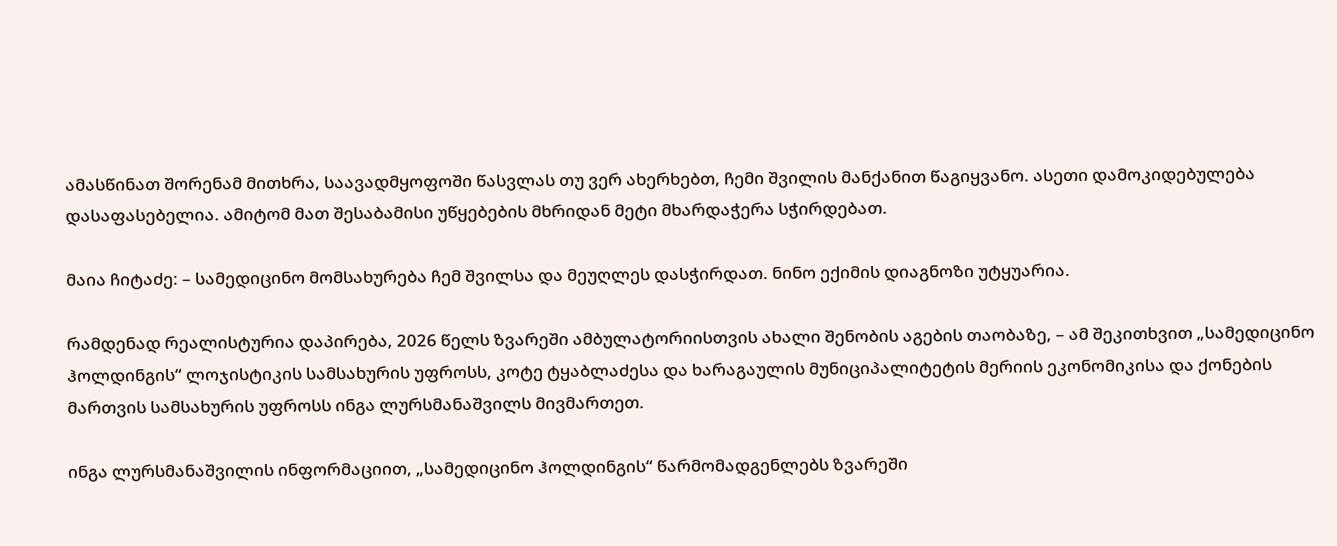ამასწინათ შორენამ მითხრა, საავადმყოფოში წასვლას თუ ვერ ახერხებთ, ჩემი შვილის მანქანით წაგიყვანო. ასეთი დამოკიდებულება დასაფასებელია. ამიტომ მათ შესაბამისი უწყებების მხრიდან მეტი მხარდაჭერა სჭირდებათ.

მაია ჩიტაძე: – სამედიცინო მომსახურება ჩემ შვილსა და მეუღლეს დასჭირდათ. ნინო ექიმის დიაგნოზი უტყუარია.

რამდენად რეალისტურია დაპირება, 2026 წელს ზვარეში ამბულატორიისთვის ახალი შენობის აგების თაობაზე, – ამ შეკითხვით „სამედიცინო ჰოლდინგის“ ლოჯისტიკის სამსახურის უფროსს, კოტე ტყაბლაძესა და ხარაგაულის მუნიციპალიტეტის მერიის ეკონომიკისა და ქონების მართვის სამსახურის უფროსს ინგა ლურსმანაშვილს მივმართეთ.

ინგა ლურსმანაშვილის ინფორმაციით, „სამედიცინო ჰოლდინგის“ წარმომადგენლებს ზვარეში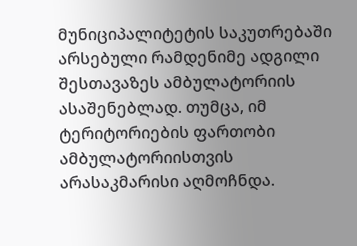მუნიციპალიტეტის საკუთრებაში არსებული რამდენიმე ადგილი შესთავაზეს ამბულატორიის ასაშენებლად. თუმცა, იმ ტერიტორიების ფართობი ამბულატორიისთვის არასაკმარისი აღმოჩნდა.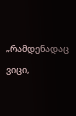„რამდენადაც ვიცი,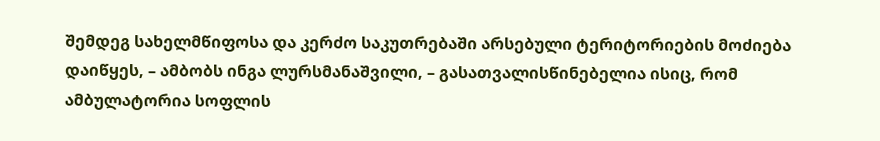შემდეგ სახელმწიფოსა და კერძო საკუთრებაში არსებული ტერიტორიების მოძიება დაიწყეს, – ამბობს ინგა ლურსმანაშვილი, – გასათვალისწინებელია ისიც, რომ ამბულატორია სოფლის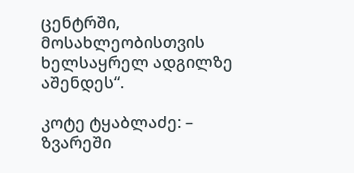ცენტრში, მოსახლეობისთვის ხელსაყრელ ადგილზე აშენდეს“.

კოტე ტყაბლაძე: – ზვარეში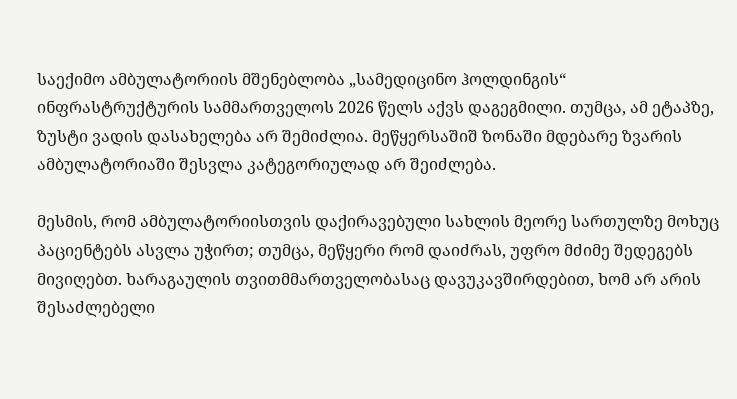საექიმო ამბულატორიის მშენებლობა „სამედიცინო ჰოლდინგის“ ინფრასტრუქტურის სამმართველოს 2026 წელს აქვს დაგეგმილი. თუმცა, ამ ეტაპზე, ზუსტი ვადის დასახელება არ შემიძლია. მეწყერსაშიშ ზონაში მდებარე ზვარის ამბულატორიაში შესვლა კატეგორიულად არ შეიძლება.

მესმის, რომ ამბულატორიისთვის დაქირავებული სახლის მეორე სართულზე მოხუც პაციენტებს ასვლა უჭირთ; თუმცა, მეწყერი რომ დაიძრას, უფრო მძიმე შედეგებს მივიღებთ. ხარაგაულის თვითმმართველობასაც დავუკავშირდებით, ხომ არ არის შესაძლებელი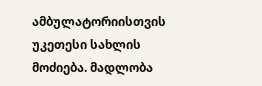ამბულატორიისთვის უკეთესი სახლის მოძიება. მადლობა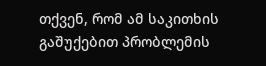თქვენ, რომ ამ საკითხის გაშუქებით პრობლემის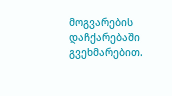მოგვარების დაჩქარებაში გვეხმარებით.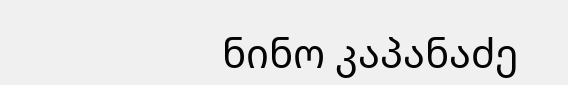ნინო კაპანაძე